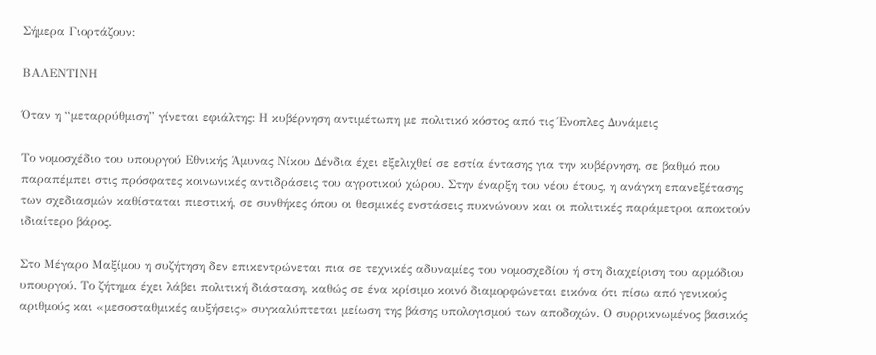Σήμερα Γιορτάζουν:

ΒΑΛΕΝΤΙΝΗ

Όταν η “μεταρρύθμιση” γίνεται εφιάλτης: Η κυβέρνηση αντιμέτωπη με πολιτικό κόστος από τις Ένοπλες Δυνάμεις

Το νομοσχέδιο του υπουργού Εθνικής Άμυνας Νίκου Δένδια έχει εξελιχθεί σε εστία έντασης για την κυβέρνηση, σε βαθμό που παραπέμπει στις πρόσφατες κοινωνικές αντιδράσεις του αγροτικού χώρου. Στην έναρξη του νέου έτους, η ανάγκη επανεξέτασης των σχεδιασμών καθίσταται πιεστική, σε συνθήκες όπου οι θεσμικές ενστάσεις πυκνώνουν και οι πολιτικές παράμετροι αποκτούν ιδιαίτερο βάρος.

Στο Μέγαρο Μαξίμου η συζήτηση δεν επικεντρώνεται πια σε τεχνικές αδυναμίες του νομοσχεδίου ή στη διαχείριση του αρμόδιου υπουργού. Το ζήτημα έχει λάβει πολιτική διάσταση, καθώς σε ένα κρίσιμο κοινό διαμορφώνεται εικόνα ότι πίσω από γενικούς αριθμούς και «μεσοσταθμικές αυξήσεις» συγκαλύπτεται μείωση της βάσης υπολογισμού των αποδοχών. Ο συρρικνωμένος βασικός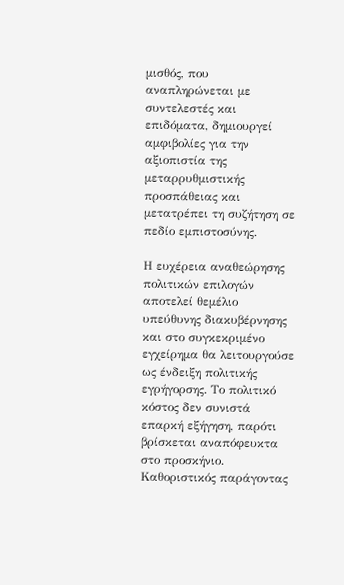μισθός, που αναπληρώνεται με συντελεστές και επιδόματα, δημιουργεί αμφιβολίες για την αξιοπιστία της μεταρρυθμιστικής προσπάθειας και μετατρέπει τη συζήτηση σε πεδίο εμπιστοσύνης.

Η ευχέρεια αναθεώρησης πολιτικών επιλογών αποτελεί θεμέλιο υπεύθυνης διακυβέρνησης και στο συγκεκριμένο εγχείρημα θα λειτουργούσε ως ένδειξη πολιτικής εγρήγορσης. Το πολιτικό κόστος δεν συνιστά επαρκή εξήγηση, παρότι βρίσκεται αναπόφευκτα στο προσκήνιο. Καθοριστικός παράγοντας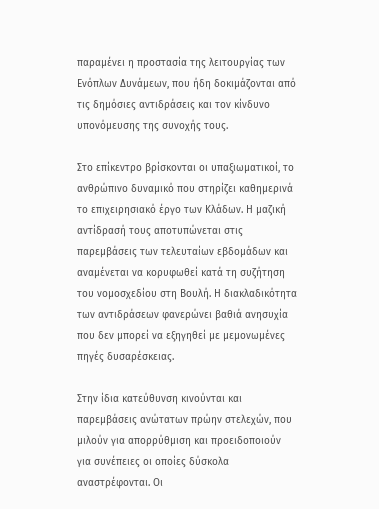παραμένει η προστασία της λειτουργίας των Ενόπλων Δυνάμεων, που ήδη δοκιμάζονται από τις δημόσιες αντιδράσεις και τον κίνδυνο υπονόμευσης της συνοχής τους.

Στο επίκεντρο βρίσκονται οι υπαξιωματικοί, το ανθρώπινο δυναμικό που στηρίζει καθημερινά το επιχειρησιακό έργο των Κλάδων. Η μαζική αντίδρασή τους αποτυπώνεται στις παρεμβάσεις των τελευταίων εβδομάδων και αναμένεται να κορυφωθεί κατά τη συζήτηση του νομοσχεδίου στη Βουλή. Η διακλαδικότητα των αντιδράσεων φανερώνει βαθιά ανησυχία που δεν μπορεί να εξηγηθεί με μεμονωμένες πηγές δυσαρέσκειας.

Στην ίδια κατεύθυνση κινούνται και παρεμβάσεις ανώτατων πρώην στελεχών, που μιλούν για απορρύθμιση και προειδοποιούν για συνέπειες οι οποίες δύσκολα αναστρέφονται. Οι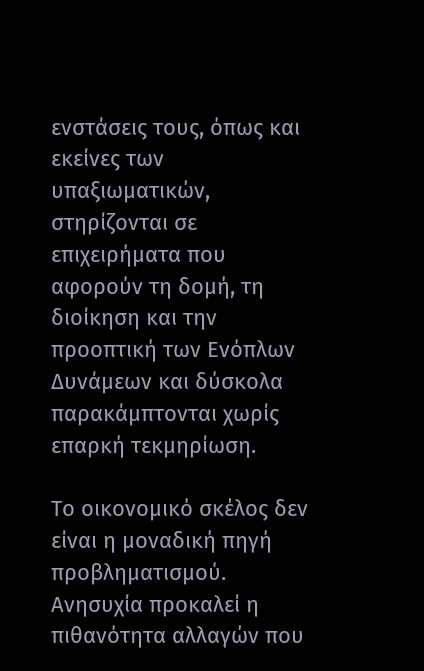ενστάσεις τους, όπως και εκείνες των υπαξιωματικών, στηρίζονται σε επιχειρήματα που αφορούν τη δομή, τη διοίκηση και την προοπτική των Ενόπλων Δυνάμεων και δύσκολα παρακάμπτονται χωρίς επαρκή τεκμηρίωση.

Το οικονομικό σκέλος δεν είναι η μοναδική πηγή προβληματισμού. Ανησυχία προκαλεί η πιθανότητα αλλαγών που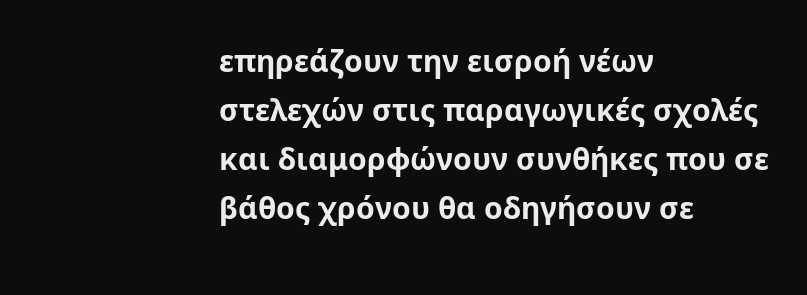επηρεάζουν την εισροή νέων στελεχών στις παραγωγικές σχολές και διαμορφώνουν συνθήκες που σε βάθος χρόνου θα οδηγήσουν σε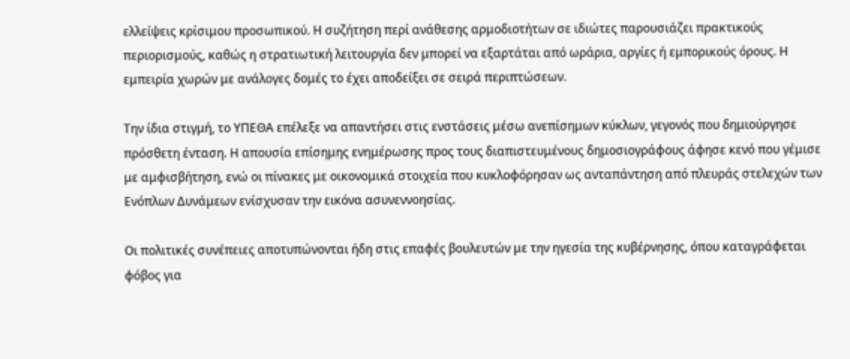ελλείψεις κρίσιμου προσωπικού. Η συζήτηση περί ανάθεσης αρμοδιοτήτων σε ιδιώτες παρουσιάζει πρακτικούς περιορισμούς, καθώς η στρατιωτική λειτουργία δεν μπορεί να εξαρτάται από ωράρια, αργίες ή εμπορικούς όρους. Η εμπειρία χωρών με ανάλογες δομές το έχει αποδείξει σε σειρά περιπτώσεων.

Την ίδια στιγμή, το ΥΠΕΘΑ επέλεξε να απαντήσει στις ενστάσεις μέσω ανεπίσημων κύκλων, γεγονός που δημιούργησε πρόσθετη ένταση. Η απουσία επίσημης ενημέρωσης προς τους διαπιστευμένους δημοσιογράφους άφησε κενό που γέμισε με αμφισβήτηση, ενώ οι πίνακες με οικονομικά στοιχεία που κυκλοφόρησαν ως ανταπάντηση από πλευράς στελεχών των Ενόπλων Δυνάμεων ενίσχυσαν την εικόνα ασυνεννοησίας.

Οι πολιτικές συνέπειες αποτυπώνονται ήδη στις επαφές βουλευτών με την ηγεσία της κυβέρνησης, όπου καταγράφεται φόβος για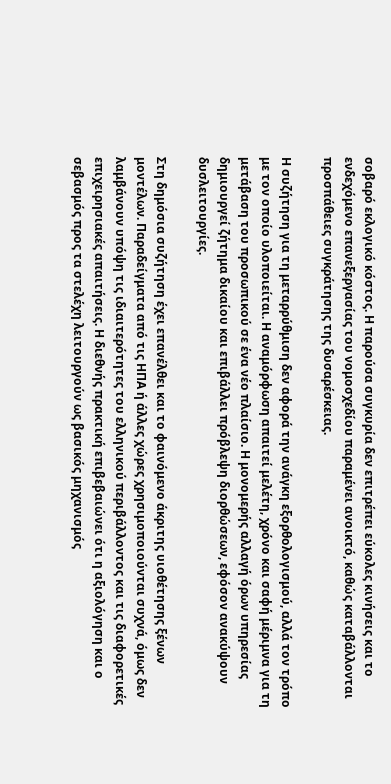σοβαρό εκλογικό κόστος. Η παρούσα συγκυρία δεν επιτρέπει εύκολες κινήσεις και το ενδεχόμενο επανεξεργασίας του νομοσχεδίου παραμένει ανοικτό, καθώς καταβάλλονται προσπάθειες συγκράτησης της δυσαρέσκειας.

Η συζήτηση για τη μεταρρύθμιση δεν αφορά την ανάγκη εξορθολογισμού, αλλά τον τρόπο με τον οποίο υλοποιείται. Η αναμόρφωση απαιτεί μελέτη, χρόνο και σαφή μέριμνα για τη μετάβαση του προσωπικού σε ένα νέο πλαίσιο. Η μονομερής αλλαγή όρων υπηρεσίας δημιουργεί ζήτημα δικαίου και επιβάλλει πρόβλεψη διορθώσεων, εφόσον ανακύψουν δυσλειτουργίες.

Στη δημόσια συζήτηση έχει επανέλθει και το φαινόμενο άκριτης υιοθέτησης ξένων μοντέλων. Παραδείγματα από τις ΗΠΑ ή άλλες χώρες χρησιμοποιούνται συχνά, όμως δεν λαμβάνουν υπόψη τις ιδιαιτερότητες του ελληνικού περιβάλλοντος και τις διαφορετικές επιχειρησιακές απαιτήσεις. Η διεθνής πρακτική επιβεβαιώνει ότι η αξιολόγηση και ο σεβασμός προς τα στελέχη λειτουργούν ως βασικός μηχανισμός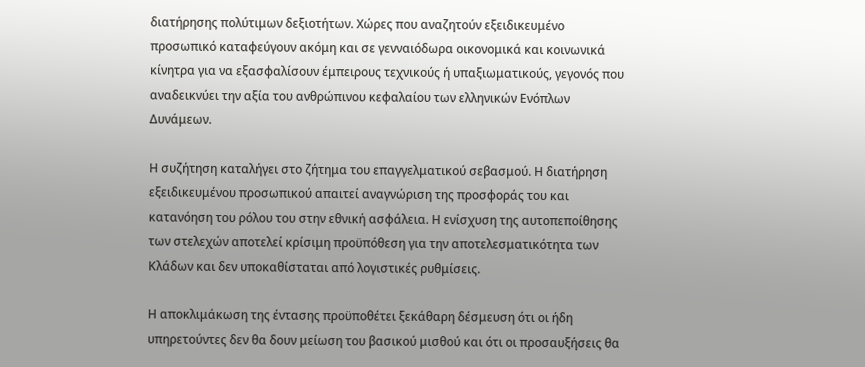διατήρησης πολύτιμων δεξιοτήτων. Χώρες που αναζητούν εξειδικευμένο προσωπικό καταφεύγουν ακόμη και σε γενναιόδωρα οικονομικά και κοινωνικά κίνητρα για να εξασφαλίσουν έμπειρους τεχνικούς ή υπαξιωματικούς, γεγονός που αναδεικνύει την αξία του ανθρώπινου κεφαλαίου των ελληνικών Ενόπλων Δυνάμεων.

Η συζήτηση καταλήγει στο ζήτημα του επαγγελματικού σεβασμού. Η διατήρηση εξειδικευμένου προσωπικού απαιτεί αναγνώριση της προσφοράς του και κατανόηση του ρόλου του στην εθνική ασφάλεια. Η ενίσχυση της αυτοπεποίθησης των στελεχών αποτελεί κρίσιμη προϋπόθεση για την αποτελεσματικότητα των Κλάδων και δεν υποκαθίσταται από λογιστικές ρυθμίσεις.

Η αποκλιμάκωση της έντασης προϋποθέτει ξεκάθαρη δέσμευση ότι οι ήδη υπηρετούντες δεν θα δουν μείωση του βασικού μισθού και ότι οι προσαυξήσεις θα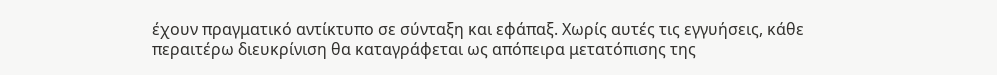έχουν πραγματικό αντίκτυπο σε σύνταξη και εφάπαξ. Χωρίς αυτές τις εγγυήσεις, κάθε περαιτέρω διευκρίνιση θα καταγράφεται ως απόπειρα μετατόπισης της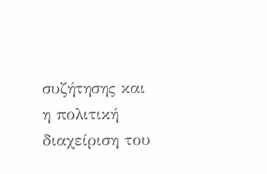συζήτησης και η πολιτική διαχείριση του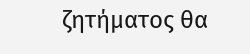ζητήματος θα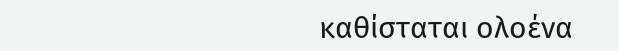καθίσταται ολοένα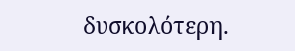δυσκολότερη.